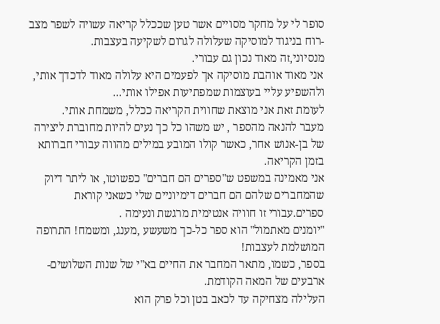סופר לי על מחקר מסויים אשר טען שככלל קריאה עשויה לשפר מצב -רוח בניגוד למוסיקה שעלולה לגרום לשקיעה בעצבות.
מנסיוני,זה מאוד נכון גם עבורי.
אני מאוד אוהבת מוסיקה אך לפעמים היא עלולה מאוד לדכדך אותי, ולהשפיע עליי בעוצמות שמפתיעות אפילו אותי...
לעומת זאת אני מוצאת שחווית הקריאה ככלל, משמחת אותי.
מעבר להנאה מהספר , יש משהו כל כך נעים להיות מחוברת ליצירה של בן-אנוש אחר, כאשר קולו המובע במילים מהווה עבורי חברותא בזמן הקריאה.
אני מאמינה במשפט ש"ספרים הם חברים" כפשוטו, או ליתר דיוק שהמחברים שלהם הם חברים דימיוניים שלי כשאני קוראת ספרים.עבורי זו חוויה אנטימית מרגשת ונעימה .
"יומנים מאתמול" הוא ספר כל-כך משעשע ,מענג, ומשמח! התרופה המושלמת לעצבות!
בספר, כשמו, מתאר המחבר את החיים בא"י של שנות השלושים-ארבעים של המאה הקודמת.
העלילה מצחיקה עד לכאב בטן וכל פרק הוא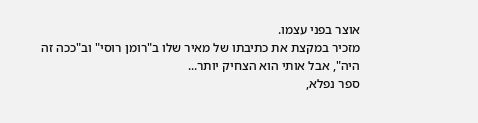אוצר בפני עצמו.
מזכיר במקצת את כתיבתו של מאיר שלו ב"רומן רוסי" וב"ככה זה היה", אבל אותי הוא הצחיק יותר...
ספר נפלא,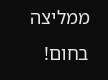ממליצה בחום!